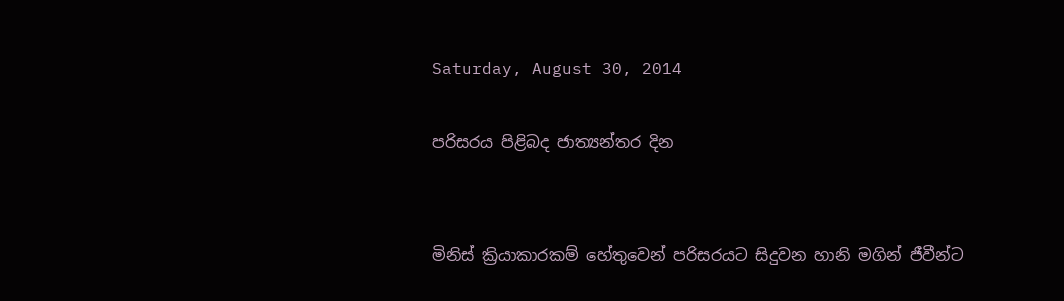Saturday, August 30, 2014

පරිසරය පිළිබද ජාත්‍යන්තර දින


මිනිස් ක්‍රියාකාරකම් හේතුවෙන් පරිසරයට සිදුවන හානි මගින් ජීවීන්ට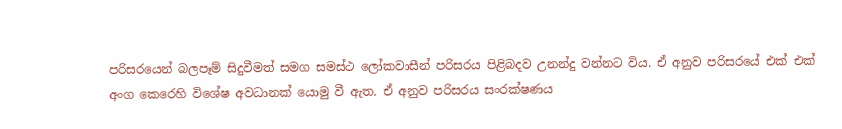පරිසරයෙන් බලපෑම් සිදුවීමත් සමග සමස්ථ ලෝකවාසීන් පරිසරය පිළිබදව උනන්දු වන්නට විය. ඒ අනුව පරිසරයේ එක් එක් අංග කෙරෙහි විශේෂ අවධානක් යොමු වී ඇත. ඒ අනුව පරිසරය සංරක්ෂණය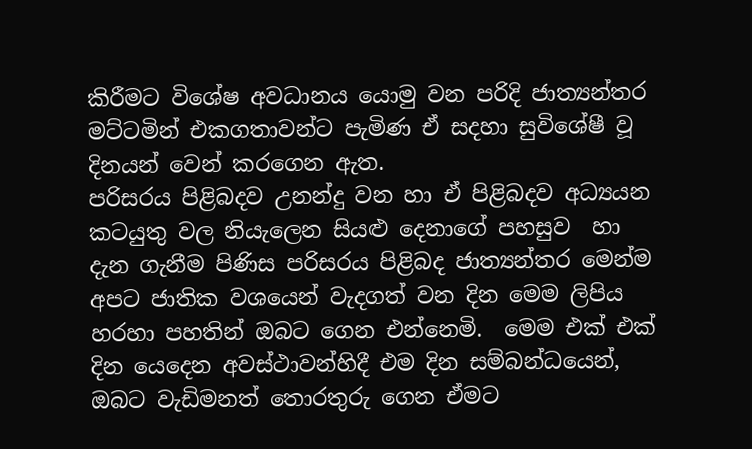කිරීමට විශේෂ අවධානය යොමු වන පරිදි ජාත්‍යන්තර මට්ටමින් එකගතාවන්ට පැමිණ ඒ සදහා සුවිශේෂී වූ දිනයන් වෙන් කරගෙන ඇත.
පරිසරය පිළිබදව උනන්දු වන හා ඒ පිළිබදව අධ්‍යයන කටයුතු වල නියැලෙන සියළු දෙනාගේ පහසුව  හා දැන ගැනීම පිණිස පරිසරය පිළිබද ජාත්‍යන්තර මෙන්ම අපට ජාතික වශයෙන් වැදගත් වන දින මෙම ලිපිය හරහා පහතින් ඔබට ගෙන එන්නෙමි.  මෙම එක් එක් දින යෙදෙන අවස්ථාවන්හිදී එම දින සම්බන්ධයෙන්, ඔබට වැඩිමනත් තොරතුරු ගෙන ඒමට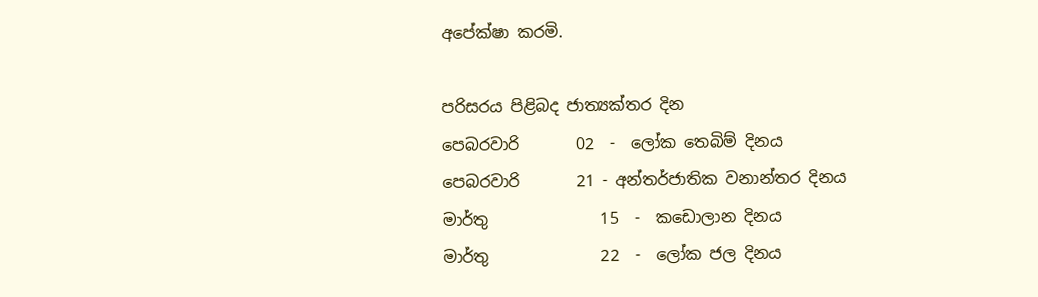අපේක්ෂා කරමි.

පරිසරය පිළිබද ජාත්‍යක්තර දින
පෙබරවාරි       02  -  ලෝක තෙබිම් දිනය
පෙබරවාරි       21 - අන්තර්ජාතික වනාන්තර දිනය
මාර්තු              15  -  කඩොලාන දිනය
මාර්තු              22  -  ලෝක ජල දිනය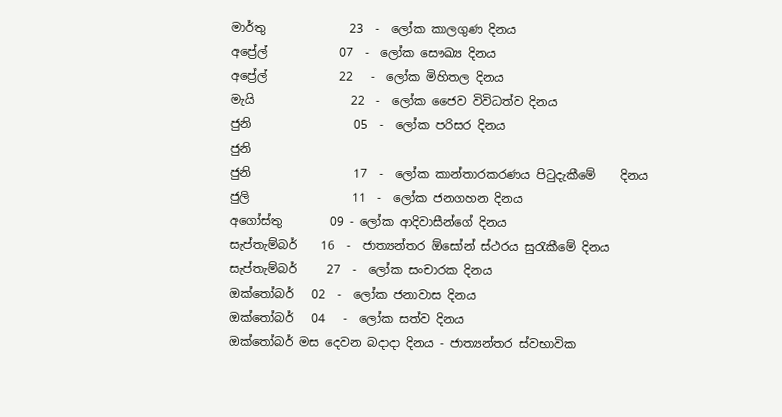මාර්තු              23  -  ලෝක කාලගුණ දිනය
අප්‍රේල්            07  -  ලෝක සෞඛ්‍ය දිනය
අප්‍රේල්            22   -  ලෝක මිහිතල දිනය
මැයි                22  -  ලෝක ජෛව විවිධත්ව දිනය
ජුනි                 05  -  ලෝක පරිසර දිනය
ජුනි
ජුනි                 17  -  ලෝක කාන්තාරකරණය පිටුදැකීමේ    දිනය
ජුලි                 11  -  ලෝක ජනගහන දිනය
අගෝස්තු        09 - ලෝක ආදිවාසීන්ගේ දිනය
සැප්තැම්බර්    16  -  ජාත්‍යන්තර ඕසෝන් ස්ථරය සුරැකීමේ දිනය
සැප්තැම්බර්     27  -  ලෝක සංචාරක දිනය
ඔක්තෝබර්   02  -  ලෝක ජනාවාස දිනය
ඔක්තෝබර්   04   -  ලෝක සත්ව දිනය
ඔක්තෝබර් මස දෙවන බදාදා දිනය - ජාත්‍යන්තර ස්වභාවික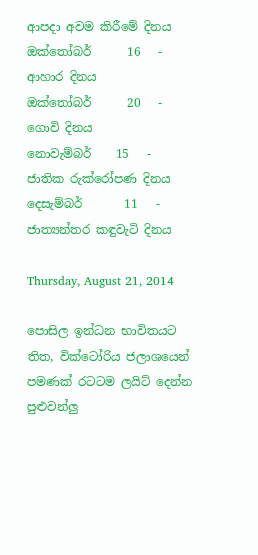ආපදා අවම කිරීමේ දිනය
ඔක්තෝබර්      16   -  ආහාර දිනය
ඔක්තෝබර්      20   -  ගොවි දිනය
නොවැම්බර්    15   -  ජාතික රුක්රෝපණ දිනය
දෙසැම්බර්       11   -   ජාත්‍යන්තර කඳුවැටි දිනය

Thursday, August 21, 2014

පොසිල ඉන්ධන භාවිතයට තිත, වික්ටෝරිය ජලාශයෙන් පමණක් රටටම ලයිට් දෙන්න පුළුවන්ලු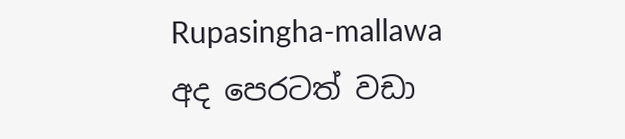Rupasingha-mallawa
අද පෙරටත් වඩා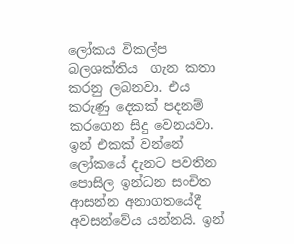ලෝකය විකල්ප බලශක්තිය  ගැන කතා කරනු ලබනවා. එය කරුණු දෙකක් පදනම් කරගෙන සිදු වෙනයවා. ඉන් එකක් වන්නේ ලෝකයේ දැනට පවතින පොසිල ඉන්ධන සංචිත ආසන්න අනාගතයේදී අවසන්වේය යන්නයි. ඉන්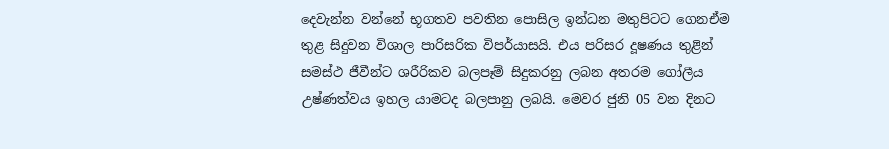දෙවැන්න වන්නේ භූගතව පවතින පොසිල ඉන්ධන මතුපිටට ගෙනඒම තුළ සිදුවන විශාල පාරිසරික විපර්යාසයි. එය පරිසර දූෂණය තුළින් සමස්ථ ජීවීන්ට ශරීරිකව බලපෑම් සිදුකරනු ලබන අතරම ගෝලීය උෂ්ණත්වය ඉහල යාමටද බලපානු ලබයි. මෙවර ජුනි 05 වන දිනට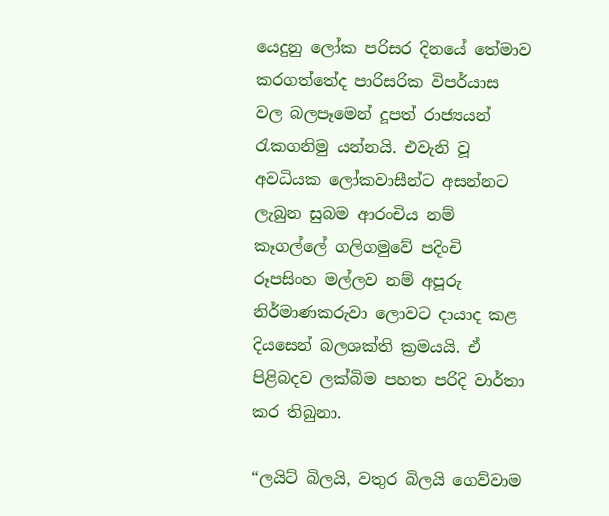යෙදුනු ලෝක පරිසර දිනයේ තේමාව කරගත්තේද පාරිසරික විපර්යාස වල බලපෑමෙන් දූපත් රාජ්‍යයන් රැකගනිමු යන්නයි. එවැනි වූ අවධියක ලෝකවාසීන්ට අසන්නට ලැබුන සුබම ආරංචිය නම් කෑගල්ලේ ගලිගමුවේ පදිංචි රූපසිංහ මල්ලව නම් අපූරු නිර්මාණකරුවා ලොවට දායාද කළ දියසෙන් බලශක්ති ක්‍රමයයි. ඒ පිළිබදව ලක්බිම පහත පරිදි වාර්තා කර තිබුනා.

“ලයිට් බිලයි, වතුර බිලයි ගෙව්වාම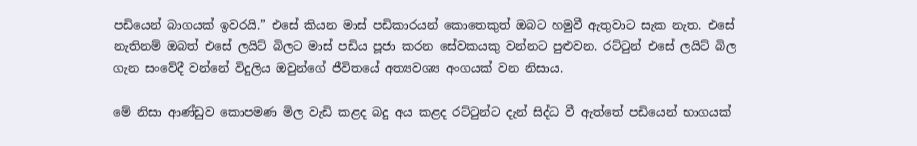පඩියෙන් බාගයක් ඉවරයි.” එසේ කියන මාස් පඩිකාරයන් කොතෙකුත් ඔබට හමුවී ඇතුවාට සැක නැත. එසේ නැතිනම් ඔබත් එසේ ලයිට් බිලට මාස් පඩිය පූජා කරන සේවකයකු වන්නට පුළුවන. රට්ටුන් එසේ ලයිට් බිල ගැන සංවේදී වන්නේ විදුලිය ඔවුන්ගේ ජීවිතයේ අත්‍යවශ්‍ය අංගයක් වන නිසාය.

මේ නිසා ආණ්ඩුව කොපමණ මිල වැඩි කළද බදු අය කළද රට්ටුන්ට දැන් සිද්ධ වී ඇත්තේ පඩියෙන් භාගයක්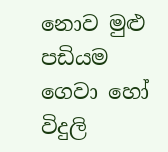නොව මුළු පඩියම ගෙවා හෝ විදුලි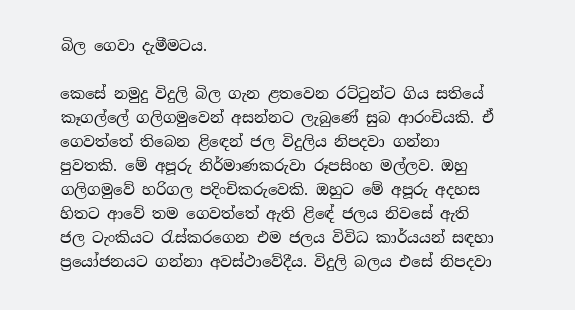බිල ගෙවා දැමීමටය.

කෙසේ නමුදු විදුලි බිල ගැන ළතවෙන රට්ටුන්ට ගිය සතියේ කෑගල්‍ලේ ගලිගමුවෙන් අසන්නට ලැබුණේ සුබ ආරංචියකි. ඒ ගෙවත්තේ තිබෙන ළිඳෙන් ජල විදුලිය නිපදවා ගන්නා පුවතකි. මේ අපූරු නිර්මාණකරුවා රූපසිංහ මල්ලව. ඔහු ගලිගමුවේ හරිගල පදිංචිකරුවෙකි. ඔහුට මේ අපූරු අදහස හිතට ආවේ තම ගෙවත්තේ ඇති ළිඳේ ජලය නිවසේ ඇති ජල ටැංකියට රැස්කරගෙන එම ජලය විවිධ කාර්යයන් සඳහා ප්‍රයෝජනයට ගන්නා අවස්ථාවේදීය. විදුලි බලය එසේ නිපදවා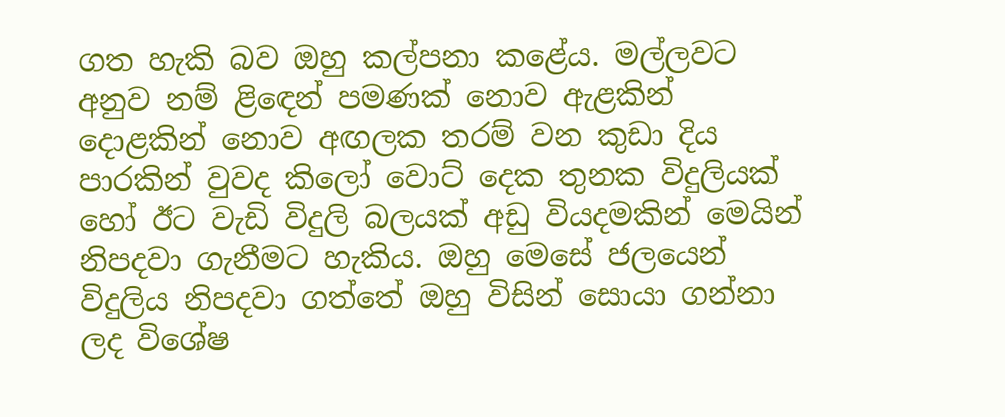ගත හැකි බව ඔහු කල්පනා කළේය. මල්ලවට අනුව නම් ළිඳෙන් පමණක් නොව ඇළකින් දොළකින් නොව අඟලක තරම් වන කුඩා දිය පාරකින් වුවද කිලෝ වොට් දෙක තුනක විදුලියක් හෝ ඊට වැඩි විදුලි බලයක් අඩු වියදමකින් මෙයින් නිපදවා ගැනීමට හැකිය. ඔහු මෙසේ ජලයෙන් විදුලිය නිපදවා ගත්තේ ඔහු විසින් සොයා ගන්නා ලද විශේෂ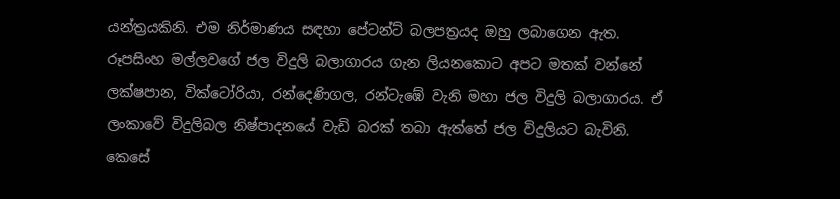යන්ත්‍රයකිනි. එම නිර්මාණය සඳහා පේටන්ට් බලපත්‍රයද ඔහු ලබාගෙන ඇත.
රූපසිංහ මල්ලවගේ ජල විදුලි බලාගාරය ගැන ලියනකොට අපට මතක් වන්නේ ලක්ෂපාන, වික්ටෝරියා, රන්දෙණිගල, රන්ටැඹේ වැනි මහා ජල විදුලි බලාගාරය. ඒ ලංකාවේ විදුලිබල නිෂ්පාදනයේ වැඩි බරක් තබා ඇත්තේ ජල විදුලියට බැවිනි.
කෙසේ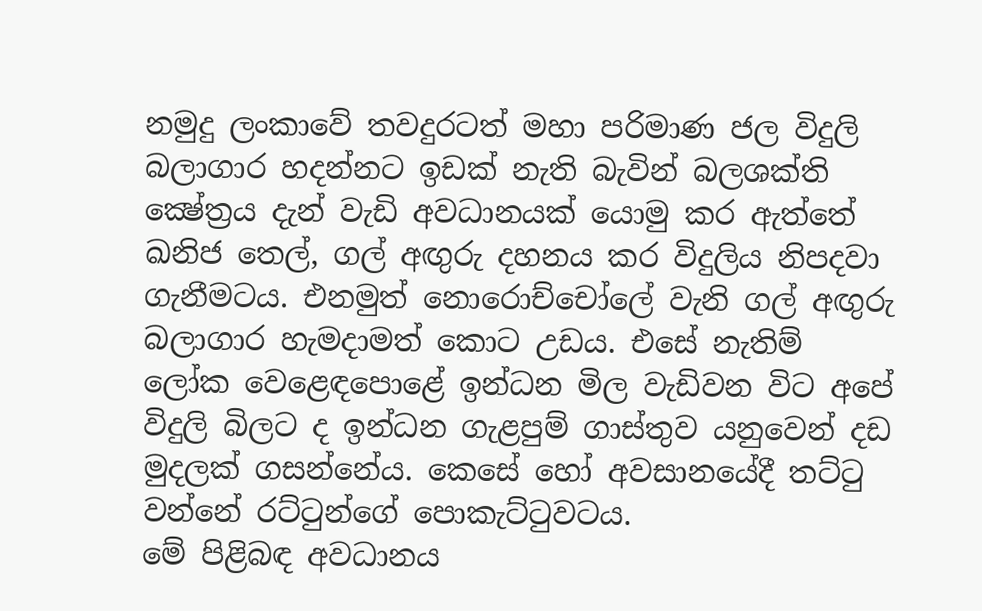නමුදු ලංකාවේ තවදුරටත් මහා පරිමාණ ජල විදුලි බලාගාර හදන්නට ඉඩක් නැති බැවින් බලශක්ති ක්‍ෂේත්‍රය දැන් වැඩි අවධානයක් යොමු කර ඇත්තේ ඛනිජ තෙල්, ගල් අඟුරු දහනය කර විදුලිය නිපදවා ගැනීමටය. එනමුත් නොරොච්චෝ‍ලේ වැනි ගල් අඟුරු බලාගාර හැමදාමත් කොට උඩය. එසේ නැතිම් ලෝක වෙළෙඳ‍පොළේ ඉන්ධන මිල වැඩිවන විට අපේ විදුලි බිලට ද ඉන්ධන ගැළපුම් ගාස්තුව යනුවෙන් දඩ මුදලක් ගසන්නේය. කෙසේ හෝ අවසානයේදී තට්ටු වන්නේ රට්ටුන්ගේ ‍පොකැට්ටුවටය.
මේ පිළිබඳ අවධානය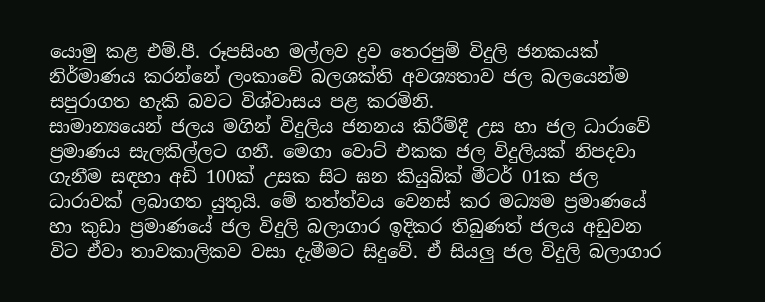යොමු කළ එම්.පී. රූපසිංහ මල්ලව ද්‍රව තෙරපුම් විදුලි ජනකයක් නිර්මාණය කරන්නේ ලංකාවේ බලශක්ති අවශ්‍යතාව ජල බලයෙන්ම සපුරාගත හැකි බවට විශ්වාසය පළ කරමිනි.
සාමාන්‍යයෙන් ජලය මගින් විදුලිය ජනනය කිරීම්දී උස හා ජල ධාරාවේ ප්‍රමාණය සැලකිල්ලට ගනී. මෙගා වොට් එකක ජල විදුලියක් නිපදවා ගැනීම සඳහා අඩි 100ක් උසක සිට ඝන කියුබික් මීටර් 01ක ජල ධාරාවක් ලබාගත යුතුයි. මේ තත්ත්වය වෙනස් කර මධ්‍යම ප්‍රමාණයේ හා කුඩා ප්‍රමාණයේ ජල විදුලි බලාගාර ඉදිකර තිබුණත් ජලය අඩුවන විට ඒවා තාවකාලිකව වසා දැමීමට සිදුවේ. ඒ සියලු ජල විදුලි බලාගාර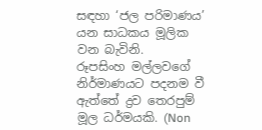සඳහා ‘ජල පරිමාණය’ යන සාධකය මූලික වන බැවිනි.
රූපසිංහ මල්ලවගේ නිර්මාණයට පදනම වී ඇත්තේ ද්‍රව තෙරපුම් මූල ධර්මයකි. (Non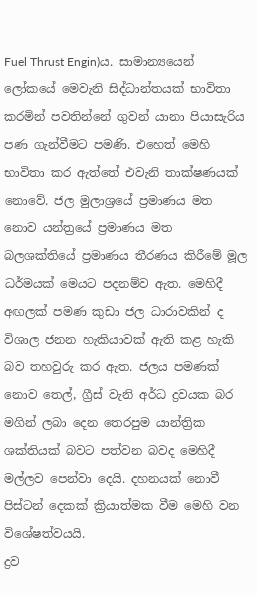Fuel Thrust Engin)ය. සාමාන්‍යයෙන් ලෝකයේ මෙවැනි සිද්ධාන්තයක් භාවිතා කරමින් පවතින්නේ ගුවන් යානා පියාසැරිය පණ ගැන්වීමට පමණි. එහෙත් මෙහි භාවිතා කර ඇත්තේ එවැනි තාක්ෂණයක් නොවේ. ජල මුලාශ්‍රයේ ප්‍රමාණය මත නොව යන්ත්‍රයේ ප්‍රමාණය මත බලශක්තියේ ප්‍රමාණය තීරණය කිරීමේ මූල ධර්මයක් මෙයට පදනම්ව ඇත. මෙහිදී අඟලක් පමණ කුඩා ජල ධාරාවකින් ද විශාල ජනන හැකියාවක් ඇති කළ හැකි බව තහවුරු කර ඇත. ජලය පමණක් නොව තෙල්, ග්‍රීස් වැනි අර්ධ ද්‍රවයක බර මගින් ලබා දෙන තෙරපුම යාන්ත්‍රික ශක්තියක් බවට පත්වන බවද මෙහිදී මල්ලව පෙන්වා දෙයි. දහනයක් නොවී පිස්ටන් දෙකක් ක්‍රියාත්මක වීම මෙහි වන විශේෂත්වයයි.
ද්‍රව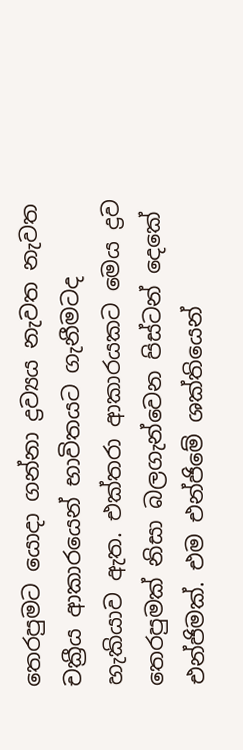තෙරපුමට යොදා ගන්නා ද්‍රව්‍යය නැවත නැවත චක්‍රීය ආකාරයෙන් භාවිතයට ගැනීමටද හැකියාව ඇත. එක්තරා ආකාරයකට මෙය ද්‍රව තෙරපුමක් නිසා බලගැන්වෙන පිස්ටන් දෙකේ එන්ජිමක්. එම එන්ජිමේ ශක්තියෙන්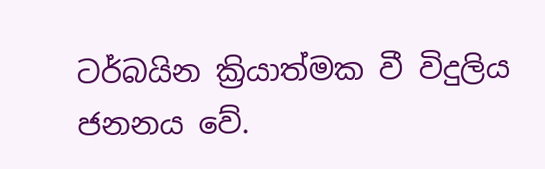ටර්බයින ක්‍රියාත්මක වී විදුලිය ජනනය වේ.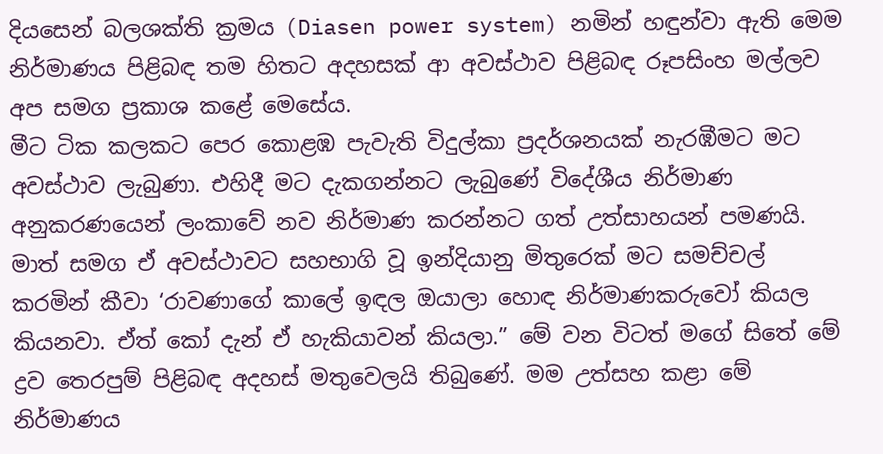දියසෙන් බලශක්ති ක්‍රමය (Diasen power system) නමින් හඳුන්වා ඇති මෙම නිර්මාණය පිළිබඳ තම හිතට අදහසක් ආ අවස්ථාව පිළිබඳ රූපසිංහ මල්ලව අප සමග ප්‍රකාශ කළේ මෙසේය.
මීට ටික කලකට පෙර කොළඹ පැවැති විදුල්කා ප්‍රදර්ශනයක් නැරඹීමට මට අවස්ථාව ලැබුණා. එහිදී මට දැකගන්නට ලැබුණේ විදේශීය නිර්මාණ අනුකරණයෙන් ලංකාවේ නව නිර්මාණ කරන්නට ගත් උත්සාහයන් පමණයි. මාත් සමග ඒ අවස්ථාවට සහභාගි වූ ඉන්දියානු මිතුරෙක් මට සමච්චල් කරමින් කීවා ‘රාවණාගේ කා‍ලේ ඉඳල ඔයාලා හොඳ නිර්මාණකරුවෝ කියල කියනවා. ඒත් කෝ දැන් ඒ හැකියාවන් කියලා.” මේ වන විටත් මගේ සිතේ මේ ද්‍රව තෙරපුම් පිළිබඳ අදහස් මතුවෙලයි තිබුණේ. මම උත්සහ කළා මේ නිර්මාණය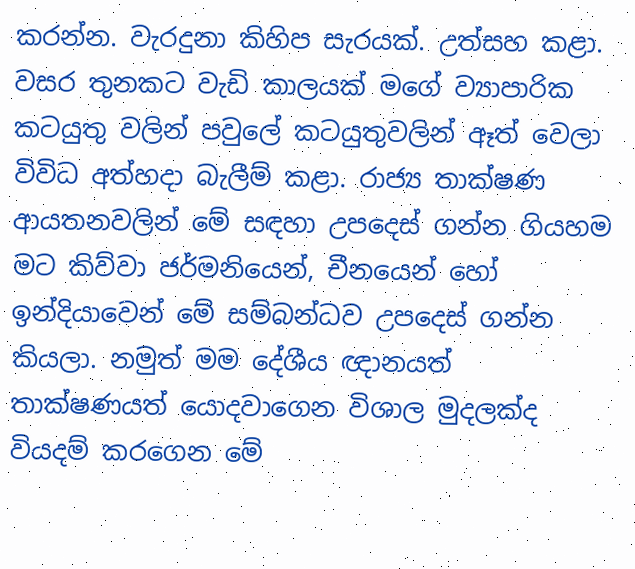කරන්න. වැරදුනා කිහිප සැරයක්. උත්සහ කළා. වසර තුනකට වැඩි කාලයක් මගේ ව්‍යාපාරික කටයුතු වලින් පවු‍ලේ කටයුතුවලින් ඈත් වෙලා විවිධ අත්හදා බැලීම් කළා. රාජ්‍ය තාක්ෂණ ආයතනවලින් මේ සඳහා උපදෙස් ගන්න ගියහම මට කිව්වා ජර්මනියෙන්, චීනයෙන් හෝ ඉන්දියාවෙන් මේ සම්බන්ධව උපදෙස් ගන්න කියලා. නමුත් මම දේශීය ඥානයත් තාක්ෂණයත් යොදවාගෙන විශාල මුදලක්ද වියදම් කරගෙන මේ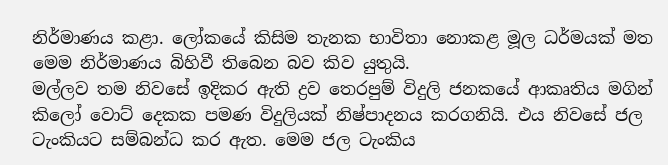නිර්මාණය කළා. ලෝකයේ කිසිම තැනක භාවිතා නොකළ මූල ධර්මයක් මත මෙම නිර්මාණය බිහිවී තිබෙන බව කිව යුතුයි.
මල්ලව තම නිවසේ ඉදිකර ඇති ද්‍රව තෙරපුම් විදුලි ජනකයේ ආකෘතිය මගින් කිලෝ වොට් දෙකක පමණ විදුලියක් නිෂ්පාදනය කරගනියි. එය නිවසේ ජල ටැංකියට සම්බන්ධ කර ඇත. මෙම ජල ටැංකිය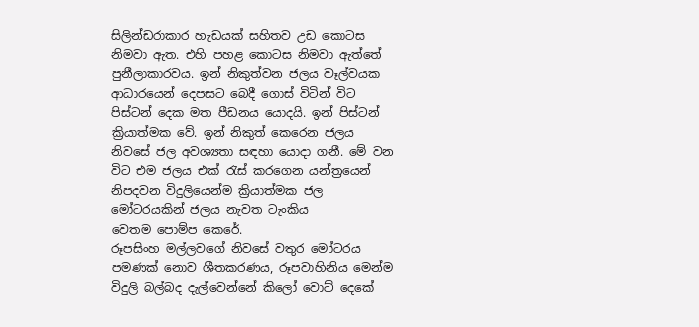සිලින්ඩරාකාර හැඩයක් සහිතව උඩ කොටස නිමවා ඇත. එහි පහළ කොටස නිමවා ඇත්තේ පුනීලාකාරවය. ඉන් නිකුත්වන ජලය වෑල්වයක ආධාරයෙන් දෙපසට බෙදී ගොස් විටින් විට පිස්ටන් දෙක මත පීඩනය යොදයි. ඉන් පිස්ටන් ක්‍රියාත්මක වේ. ඉන් නිකුත් කෙරෙන ජලය නිවසේ ජල අවශ්‍යතා සඳහා යොදා ගනී. මේ වන විට එම ජලය එක් රැස් කරගෙන යන්ත්‍රයෙන් නිපදවන විදුලියෙන්ම ක්‍රියාත්මක ජල මෝටරයකින් ජලය නැවත ටැංකිය වෙතම ‍පොම්ප කෙරේ.
රූපසිංහ මල්ලවගේ නිවසේ වතුර මෝටරය පමණක් නොව ශීතකරණය, රූපවාහිනිය මෙන්ම විදුලි බල්බද දැල්වෙන්නේ කිලෝ වොට් දෙකේ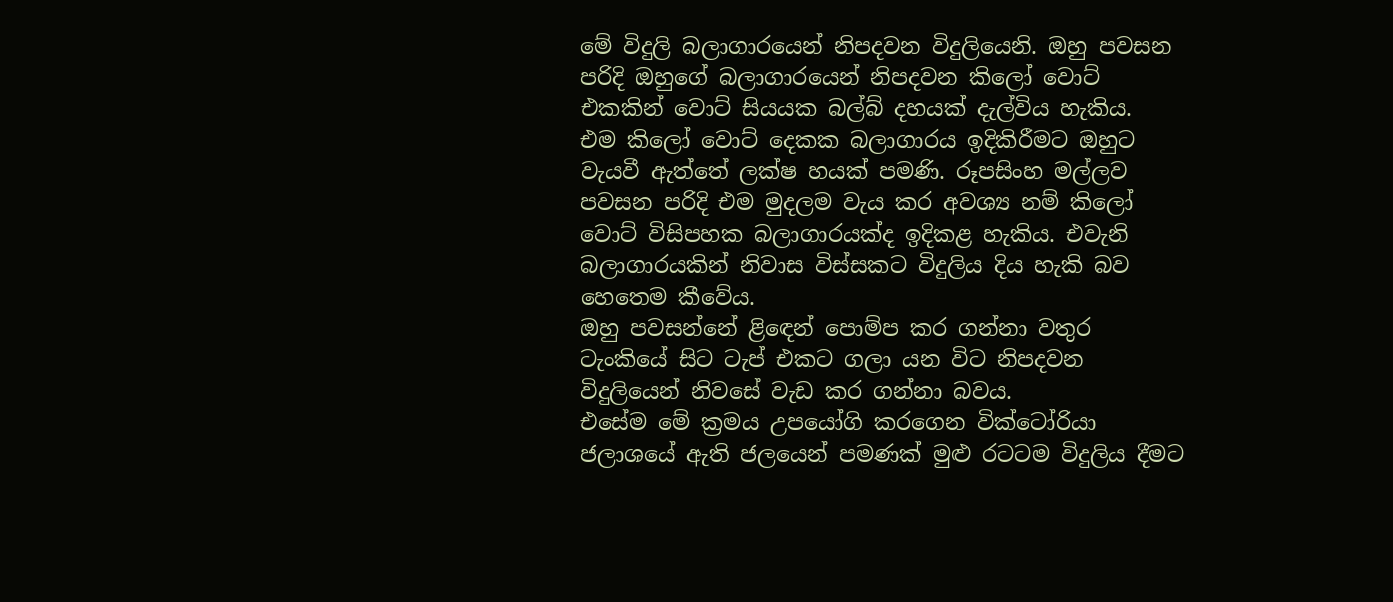මේ විදුලි බලාගාරයෙන් නිපදවන විදුලියෙනි. ඔහු පවසන පරිදි ඔහුගේ බලාගාරයෙන් නිපදවන කිලෝ වොට් එකකින් වොට් සියයක බල්බ් දහයක් දැල්විය හැකිය.
එම කිලෝ වොට් දෙකක බලාගාරය ඉදිකිරීමට ඔහුට වැයවී ඇත්තේ ලක්ෂ හයක් පමණි. රූපසිංහ මල්ලව පවසන පරිදි එම මුදලම වැය කර අවශ්‍ය නම් කිලෝ වොට් විසිපහක බලාගාරයක්ද ඉදිකළ හැකිය. එවැනි බලාගාරයකින් නිවාස විස්සකට විදුලිය දිය හැකි බව හෙතෙම කීවේය.
ඔහු පවසන්නේ ළිඳෙන් ‍පොම්ප කර ගන්නා වතුර ටැංකියේ සිට ටැප් එකට ගලා යන විට නිපදවන විදුලියෙන් නිවසේ වැඩ කර ගන්නා බවය.
එසේම මේ ක්‍රමය උපයෝගි කරගෙන වික්ටෝරියා ජලාශයේ ඇති ජලයෙන් පමණක් මුළු රටටම විදුලිය දීමට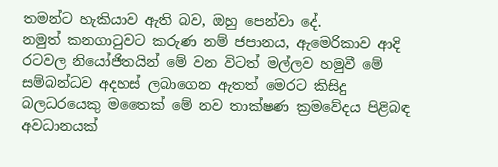තමන්ට හැකියාව ඇති බව, ඔහු පෙන්වා දේ.
නමුත් කනගාටුවට කරුණ නම් ජපානය, ඇමෙරිකාව ආදි රටවල නියෝජිතයින් මේ වන විටත් මල්ලව හමුවී මේ සම්බන්ධව අදහස් ලබාගෙන ඇතත් මෙරට කිසිදු බලධරයෙකු මතෛක් මේ නව තාක්ෂණ ක්‍රමවේදය පිළිබඳ අවධානයක්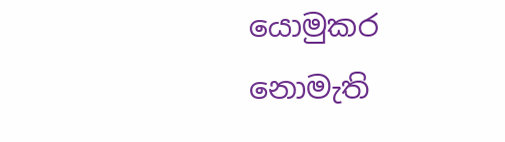යොමුකර නොමැති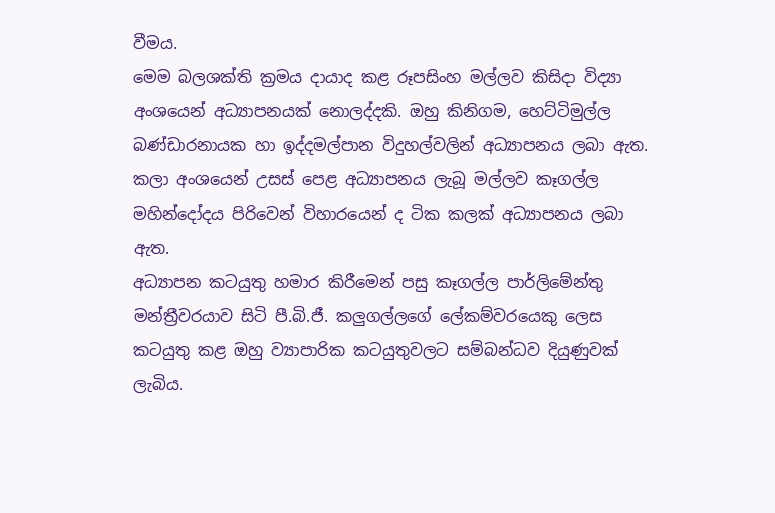වීමය.
මෙම බලශක්ති ක්‍රමය දායාද කළ රූපසිංහ මල්ලව කිසිදා විද්‍යා අංශයෙන් අධ්‍යාපනයක් නොලද්දකි. ඔහු කිනිගම, හෙට්ටිමුල්ල බණ්ඩාරනායක හා ඉද්දමල්පාන විදුහල්වලින් අධ්‍යාපනය ලබා ඇත. කලා අංශයෙන් උසස් පෙළ අධ්‍යාපනය ලැබූ මල්ලව කෑගල්ල මහින්දෝදය පිරිවෙන් විහාරයෙන් ද ටික කලක් අධ්‍යාපනය ලබා ඇත.
අධ්‍යාපන කටයුතු හමාර කිරීමෙන් පසු කෑගල්ල පාර්ලිමේන්තු මන්ත්‍රීවරයාව සිටි පී.බි.ජී. කලුගල්ලගේ ‍ලේකම්වරයෙකු ලෙස කටයුතු කළ ඔහු ව්‍යාපාරික කටයුතුවලට සම්බන්ධව දියුණුවක් ලැබිය.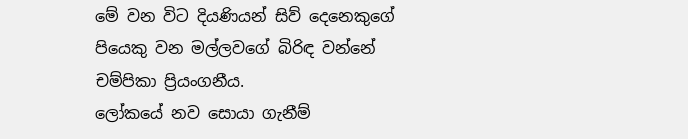මේ වන විට දියණියන් සිව් දෙනෙකුගේ පියෙකු වන මල්ලවගේ බිරිඳ වන්නේ චම්පිකා ප්‍රියංගනීය.
ලෝකයේ නව සොයා ගැනීම්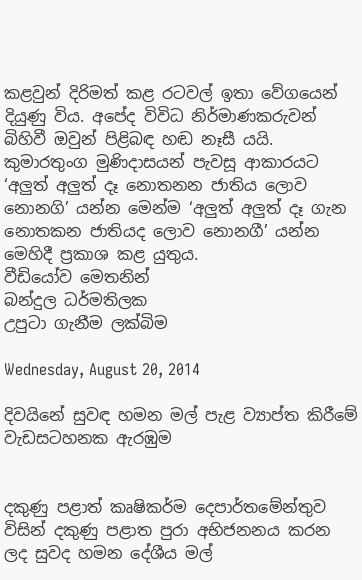කළවුන් දිරිමත් කළ රටවල් ඉතා වේගයෙන් දියුණු විය. අපේද විවිධ නිර්මාණකරුවන් බිහිවී ඔවුන් පිළිබඳ හඬ නෑසී යයි. කුමාරතුංග මුණිදාසයන් පැවසූ ආකාරයට ‘අලුත් අලුත් දෑ නොතනන ජාතිය ලොව නොනගි’ යන්න මෙන්ම ‘අලුත් අලුත් දෑ ගැන නොතකන ජාතියද ලොව නොනගී’ යන්න මෙහිදී ප්‍රකාශ කළ යුතුය.
වීඩියෝව මෙතනින්
බන්දුල ධර්මතිලක
උපුටා ගැනීම ලක්බිම

Wednesday, August 20, 2014

දිවයිනේ සුවඳ හමන මල් පැළ ව්‍යාප්ත කිරීමේ වැඩසටහනක ඇරඹුම


දකුණු පළාත් කෘෂිකර්ම දෙපාර්තමේන්තුව විසින් දකුණු පළාත පුරා අභිජනනය කරන ලද සුවද හමන දේශීය මල්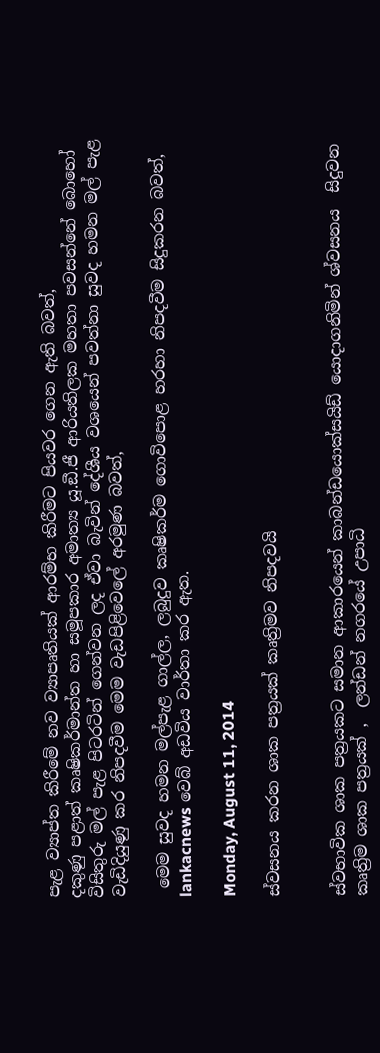පැළ ව්‍යාප්ත කිරීමේ නව ව්‍යාපෘතියක් ආරම්භ කිරීමට පියවර ගෙන ඇති බවත්,
දකුණු පළාත් කෘෂිකර්මාන්ත හා සමූපකාර අමාත්‍ය යූ.ඞී.ජී ආරියතිලක මහතා පවසන්නේ බොහෝ විසිතුරු මල් පැළ පිටරටින් ගෙන්වන ලද ඒවා බැවින් දේශීය වශයෙන් පවත්නා සුවද හමන මල් පැළ වැඩිදියුණු කර නිපදවීම මෙම වැඩපිළිවෙලේ අරමුණ බවත්,

 මෙම සුවද හමන මල්පැළ ගාල්ල, ලබුදුව කෘෂිකර්ම ගොවිපොළ හරහා නිපදවීම සිදුකරන බවත්, lankacnews වෙබ් අඩවිය වාර්තා කර ඇත.

Monday, August 11, 2014

ස්වසනය කරන ශාක පත්‍රයක් කෘත්‍රිමව නිපදවයි


ස්වභාවික ශාක පත්‍රයකට සමාන ආකාරයෙන් කාබන්ඩයොක්සයිඩ් යොදාගනිමින් ශ්වසනය  සිදුවන කෘත්‍රිම ශාක පත්‍රයක් ,  ලන්ඩන් නගරයේ උපාධි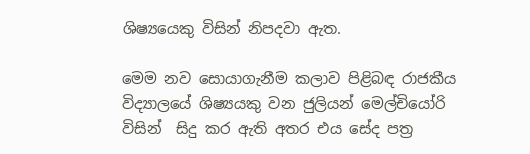ශිෂ්‍යයෙකු විසින් නිපදවා ඇත.

මෙම නව සොයාගැනීම කලාව පිළිබඳ රාජකීය විද්‍යාලයේ ශිෂ්‍යයකු වන ජුලියන් මෙල්චියෝරි විසින්  සිදු කර ඇති අතර එය සේද පත්‍ර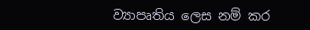ව්‍යාපෘතිය ලෙස නම් කර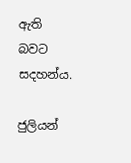ඇති බවට සදහන්ය.

ජුලියන්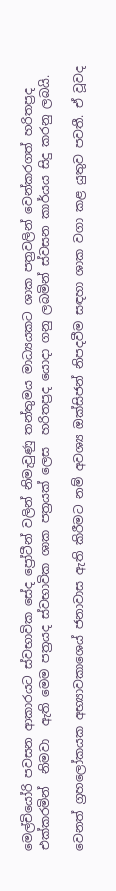මෙල්චියෝරි පවසන ආකාරයට ස්වභාවික සේද ප්‍රෝටීන් වලින් නිමැවුණු තන්තුමය මාධ්‍යයකට ශාක පත්‍රවලින් වෙන්කරගත් හරිතප්‍රද එක්කරමින්  නිමවා  ඇති මෙම පත්‍රයද ස්වභාවික ශාක පත්‍රයක් ලෙස  හරිතප්‍රද යොදා ගනු ලබමින් ස්වසන කාර්යය සිදු කරනු ලබයි.

වෙනත් ග්‍රහලෝකයක අභ්‍යාවකාශෙය් ජනාවාස ඇති කිරීමට නම් අවශ්‍ය ඔක්සිජන් නිපදවීම සඳහා ශාක වගා කළ යුතුව පවතී. ඒ වූවද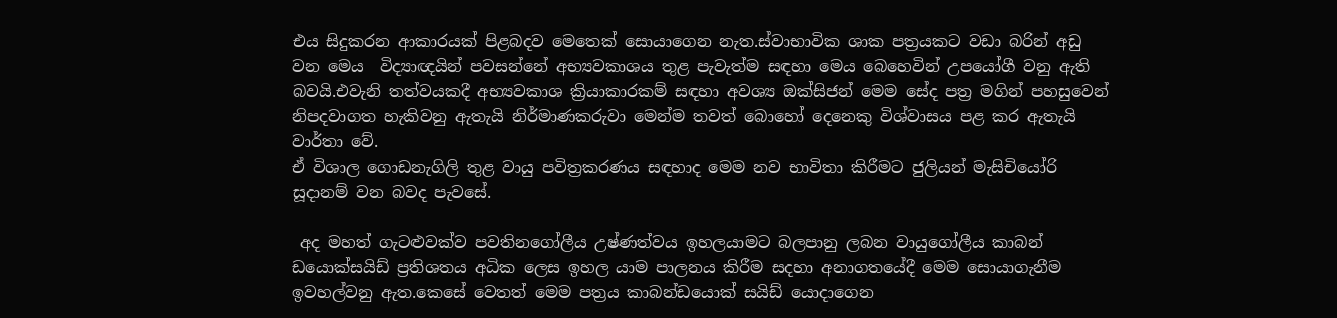එය සිදුකරන ආකාරයක් පිළබදව මෙතෙක් සොයාගෙන නැත.ස්වාභාවික ශාක පත්‍රයකට වඩා බරින් අඩු වන මෙය  විද්‍යාඥයින් පවසන්නේ අභ්‍යවකාශය තුළ පැවැත්ම සඳහා මෙය බෙහෙවින් උපයෝගී වනු ඇති බවයි.එවැනි තත්වයකදී අභ්‍යවකාශ ක්‍රියාකාරකම් සඳහා අවශ්‍ය ඔක්සිජන් මෙම සේද පත්‍ර මගින් පහසුවෙන් නිපදවාගත හැකිවනු ඇතැයි නිර්මාණකරුවා මෙන්ම තවත් බොහෝ දෙනෙකු විශ්වාසය පළ කර ඇතැයි වාර්තා වේ.
ඒ විශාල ගොඩනැගිලි තුළ වායු පවිත්‍රකරණය සඳහාද මෙම නව භාවිතා කිරීමට ජුලියන් මැසිචියෝරි සූදානම් වන බවද පැවසේ.

 අද මහත් ගැටළුවක්ව පවතිනගෝලීය උෂ්ණත්වය ඉහලයාමට බලපානු ලබන වායුගෝලීය කාබන් ඩයොක්සයිඩ් ප්‍රතිශතය අධික ලෙස ඉහල යාම පාලනය කිරීම සදහා අනාගතයේදී මෙම සොයාගැනීම ඉවහල්වනු ඇත.කෙසේ වෙතත් මෙම පත්‍රය කාබන්ඩයොක් සයිඩ් යොදාගෙන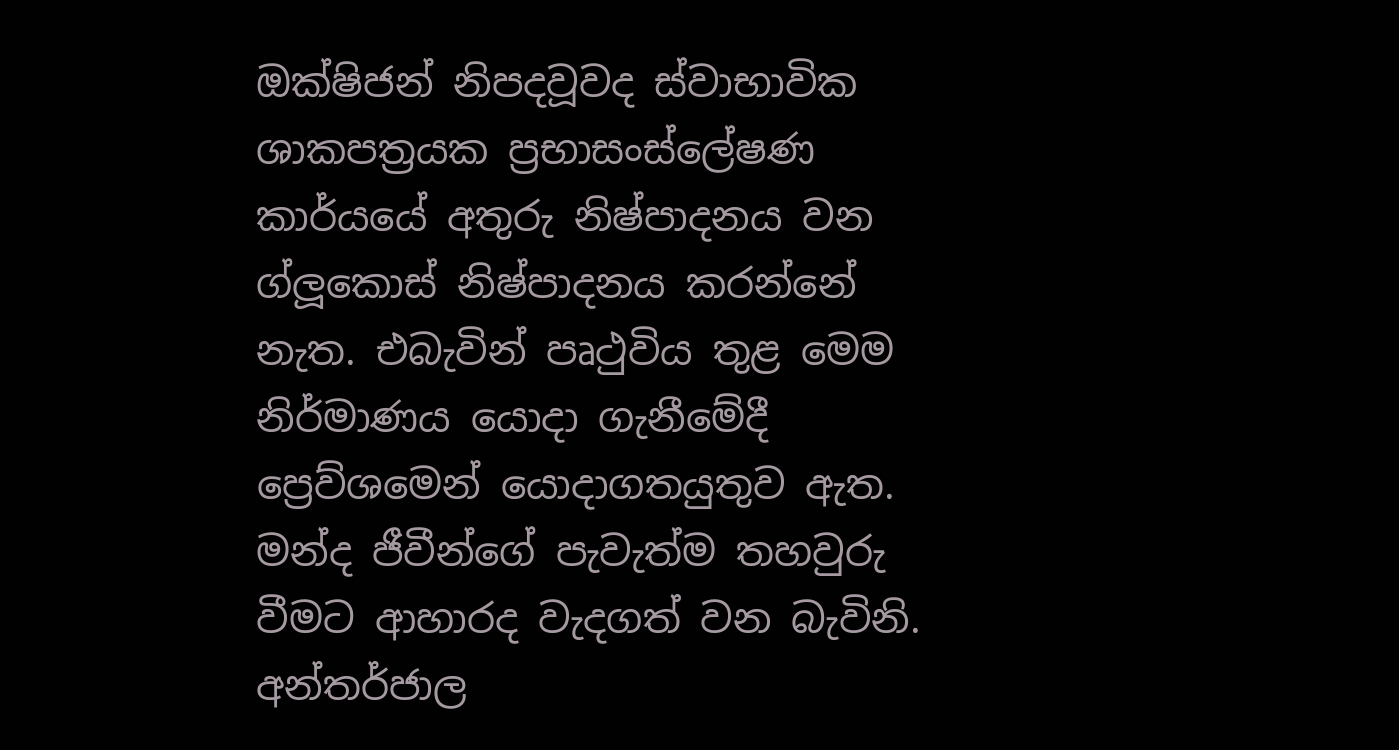ඔක්ෂිජන් නිපදවූවද ස්වාභාවික ශාකපත්‍රයක ප්‍රභාසංස්ලේෂණ කාර්යයේ අතුරු නිෂ්පාදනය වන ග්ලූකොස් නිෂ්පාදනය කරන්නේ නැත. එබැවින් පෘථුවිය තුළ මෙම නිර්මාණය යොදා ගැනීමේදී ප්‍රෙව්ශමෙන් යොදාගතයුතුව ඇත. මන්ද ජීවීන්ගේ පැවැත්ම තහවුරු වීමට ආහාරද වැදගත් වන බැවිනි.
අන්තර්ජාල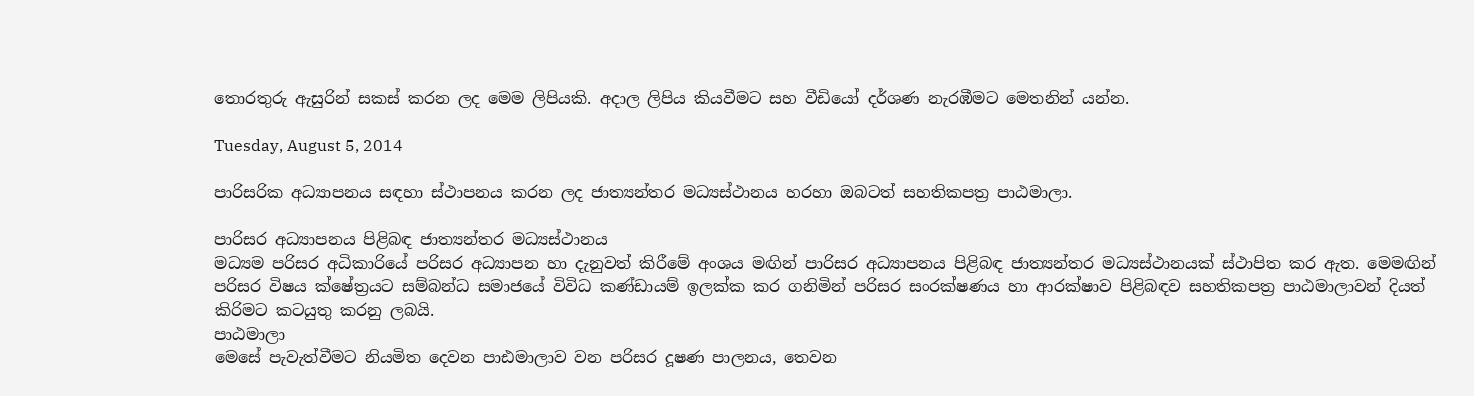තොරතුරු ඇසුරින් සකස් කරන ලද මෙම ලිපියකි. අදාල ලිපිය කියවීමට සහ වීඩියෝ දර්ශණ නැරඹීමට මෙතනින් යන්න.

Tuesday, August 5, 2014

පාරිසරික අධ්‍යාපනය සඳහා ස්ථාපනය කරන ලද ජාත්‍යන්තර මධ්‍යස්ථානය හරහා ඔබටත් සහතිකපත්‍ර පාඨමාලා.

පාරිසර අධ්‍යාපනය පිළිබඳ ජාත්‍යන්තර මධ්‍යස්ථානය
මධ්‍යම පරිසර අධිකාරියේ පරිසර අධ්‍යාපන හා දැනුවත් කිරීමේ අංශය මඟින් පාරිසර අධ්‍යාපනය පිළිබඳ ජාත්‍යන්තර මධ්‍යස්ථානයක් ස්ථාපිත කර ඇත. මෙමඟින් පරිසර විෂය ක්ෂේත්‍රයට සම්බන්ධ සමාජයේ විවිධ කණ්ඩායම් ඉලක්ක කර ගනිමින් පරිසර සංරක්ෂණය හා ආරක්ෂාව පිළිබඳව සහතිකපත්‍ර පාඨමාලාවන් දියත් කිරිමට කටයුතු කරනු ලබයි.
පාඨමාලා
මෙසේ පැවැත්වීමට නියමිත දෙවන පාඪමාලාව වන පරිසර දූෂණ පාලනය, තෙවන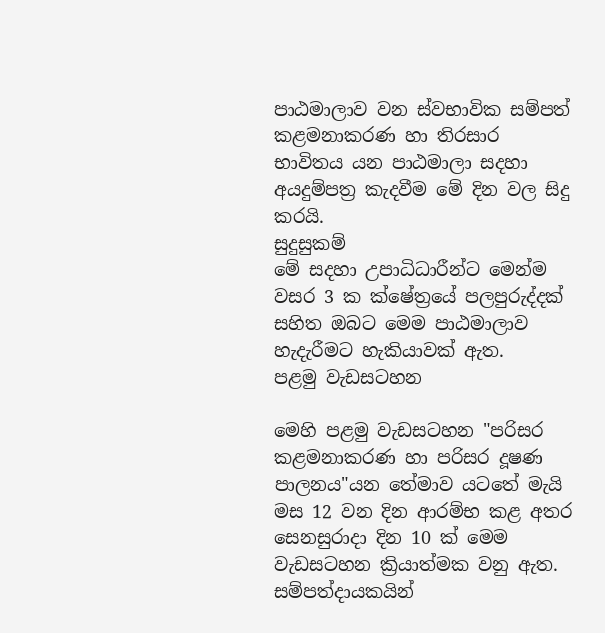පාඨමාලාව වන ස්වභාවික සම්පත් කළමනාකරණ හා තිරසාර භාවිතය යන පාඨමාලා සදහා අයදුම්පත්‍ර කැදවීම මේ දින වල සිදු කරයි.
සුදුසුකම්
මේ සදහා උපාධිධාරීන්ට මෙන්ම වසර 3 ක ක්ෂේත්‍රයේ පලපුරුද්දක් සහිත ඔබට මෙම පාඨමාලාව හැදැරීමට හැකියාවක් ඇත.
පළමු වැඩසටහන

මෙහි පළමු වැඩසටහන "පරිසර කළමනාකරණ හා පරිසර දූෂණ පාලනය"යන තේමාව යටතේ මැයි මස 12 වන දින ආරම්භ කළ අතර සෙනසුරාදා දින 10 ක් මෙම වැඩසටහන ක්‍රියාත්මක වනු ඇත.
සම්පත්දායකයින්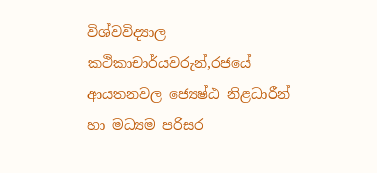විශ්වවිද්‍යාල කථිකාචාර්යවරුන්,රජයේ ආයතනවල ජ්‍යෙෂ්ඨ නිළධාරීන් හා මධ්‍යම පරිසර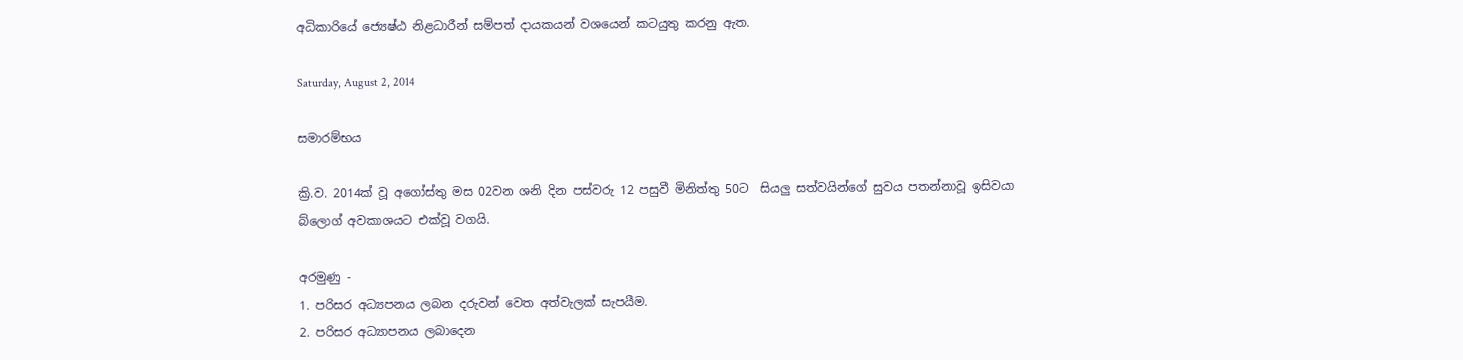අධිකාරියේ ජ්‍යෙෂ්ඨ නිළධාරීන් සම්පත් දායකයන් වශයෙන් කටයුතු කරනු ඇත.

Saturday, August 2, 2014

සමාරම්භය

ක්‍රි.ව. 2014ක් වූ අගෝස්තු මස 02වන ශනි දින පස්වරු 12 පසුවී මිනිත්තු 50ට  සියලු සත්වයින්ගේ සුවය පතන්නාවූ ඉසිවයා බ්ලොග් අවකාශයට එක්වූ වගයි.

අරමුණු -
1. පරිසර අධ්‍යපනය ලබන දරුවන් වෙත අත්වැලක් සැපයීම.
2. පරිසර අධ්‍යාපනය ලබාදෙන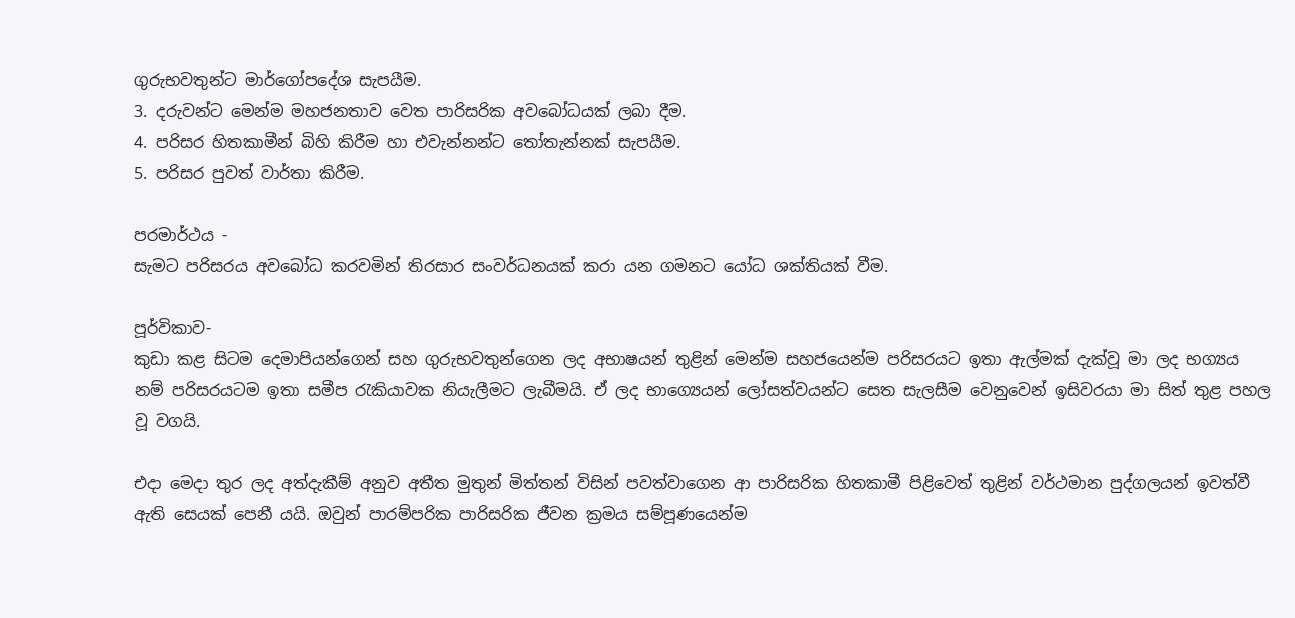ගුරුභවතුන්ට මාර්ගෝපදේශ සැපයීම.
3. දරුවන්ට මෙන්ම මහජනතාව වෙත පාරිසරික අවබෝධයක් ලබා දීම.
4. පරිසර හිතකාමීන් බිහි කිරීම හා එවැන්නන්ට තෝතැන්නක් සැපයීම.
5. පරිසර පුවත් වාර්තා කිරීම.

පරමාර්ථය -
සැමට පරිසරය අවබෝධ කරවමින් තිරසාර සංවර්ධනයක් කරා යන ගමනට යෝධ ශක්තියක් වීම.

පූර්විකාව-
කුඩා කළ සිටම දෙමාපියන්ගෙන් සහ ගුරුභවතුන්ගෙන ලද අභාෂයන් තුළින් මෙන්ම සහජයෙන්ම පරිසරයට ඉතා ඇල්මක් දැක්වූ මා ලද භග්‍යය නම් පරිසරයටම ඉතා සමීප රැකියාවක නියැලීමට ලැබීමයි. ඒ ලද භාග්‍යෙයන් ලෝසත්වයන්ට සෙත සැලසීම වෙනුවෙන් ඉසිවරයා මා සිත් තුළ පහල වූ වගයි.

එදා මෙදා තුර ලද අත්දැකීම් අනුව අතීත මුතුන් මිත්තන් විසින් පවත්වාගෙන ආ පාරිසරික හිතකාමී පිළිවෙත් තුළින් වර්ථමාන පුද්ගලයන් ඉවත්වී ඇති සෙයක් පෙනී යයි. ඔවුන් පාරම්පරික පාරිසරික ජීවන ක්‍රමය සම්පූණයෙන්ම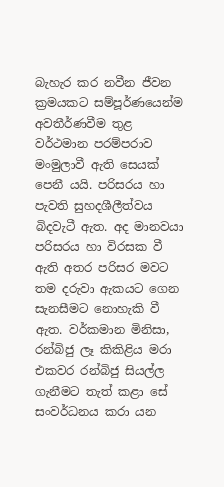බැහැර කර නවීන ජීවන ක්‍රමයකට සම්පූර්ණයෙන්ම අවතීර්ණවීම තුළ වර්ථමාන පරම්පරාව මංමුලාවී ඇති සෙයක් පෙනී යයි. පරිසරය හා පැවති සුහදශීලීත්වය බිදවැටී ඇත. අද මානවයා පරිසරය හා විරසක වී ඇති අතර පරිසර මවට තම දරුවා ඇකයට ගෙන සැනසීමට නොහැකි වී ඇත. වර්කමාන මිනිසා, රන්බිජු ලෑ කිකිළිය මරා එකවර රන්බිජු සියල්ල ගැනීමට තැත් කළා සේ සංවර්ධනය කරා යන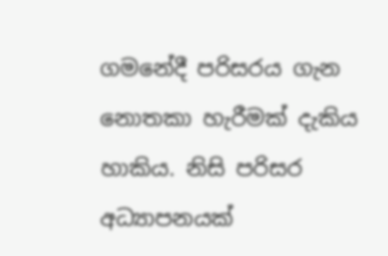ගමනේදී පරිසරය ගැන නොතකා හැරීමක් දැකිය හාකිය. නිසි පරිසර අධ්‍යාපනයක්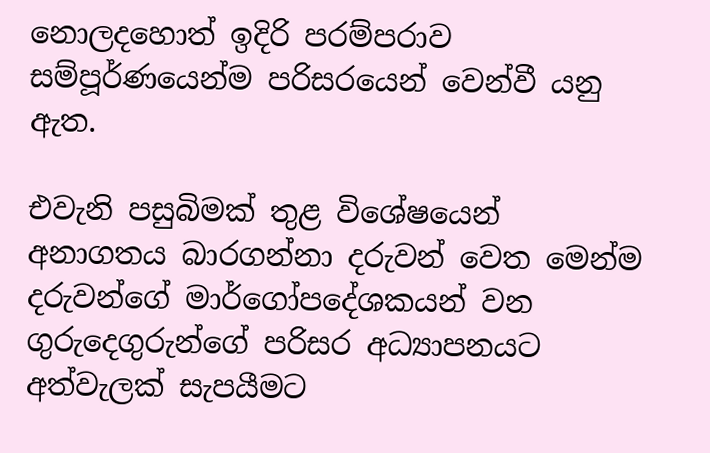නොලදහොත් ඉදිරි පරම්පරාව සම්පූර්ණයෙන්ම පරිසරයෙන් වෙන්වී යනු ඇත.

එවැනි පසුබිමක් තුළ විශේෂයෙන් අනාගතය බාරගන්නා දරුවන් වෙත මෙන්ම දරුවන්ගේ මාර්ගෝපදේශකයන් වන ගුරුදෙගුරුන්ගේ පරිසර අධ්‍යාපනයට අත්වැලක් සැපයීමට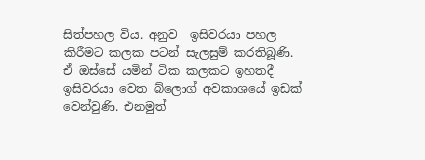සිත්පහල විය. අනුව  ඉසිවරයා පහල කිරීමට කලක පටන් සැලසුම් කරතිබූණි. ඒ ඔස්සේ යමින් ටික කලකට ඉහතදී ඉසිවරයා වෙත බ්ලොග් අවකාශයේ ඉඩක් වෙන්වුණි. එනමුත්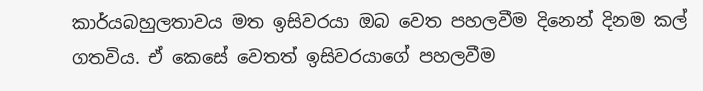කාර්යබහුලතාවය මත ඉසිවරයා ඔබ වෙත පහලවීම දිනෙන් දිනම කල් ගතවිය. ඒ කෙසේ වෙතත් ඉසිවරයාගේ පහලවීම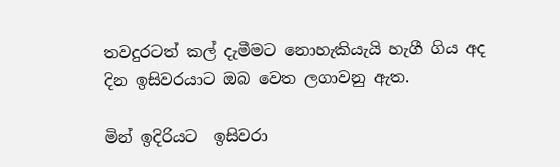තවදුරටත් කල් දැමීමට නොහැකියැයි හැගී ගිය අද දින ඉසිවරයාට ඔබ වෙත ලගාවනු ඇත.

මින් ඉදිරියට  ඉසිවරා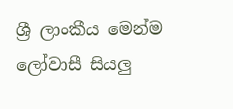ශ්‍රී ලාංකීය මෙන්ම ලෝවාසී සියලු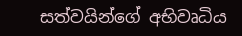සත්වයින්ගේ අභිවෘධිය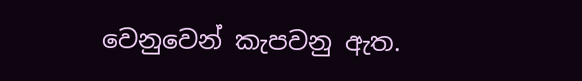වෙනුවෙන් කැපවනු ඇත.